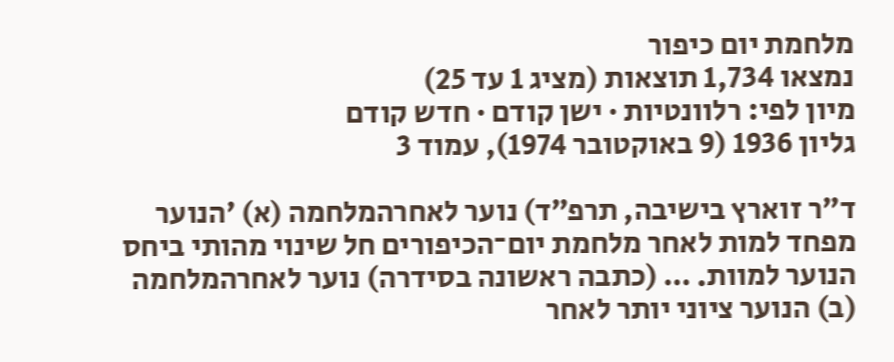מלחמת יום כיפור
נמצאו 1,734 תוצאות (מציג 1 עד 25)
מיון לפי: רלוונטיות · ישן קודם · חדש קודם
גליון 1936 (9 באוקטובר 1974), עמוד 3

ד״ר זוארץ בישיבה, תרפ״ד) נוער לאחרהמלחמה (א) ׳הנוער מפחד למות לאחר מלחמת יום־הכיפורים חל שינוי מהותי ביחס הנוער למוות. … (כתבה ראשונה בסידרה) נוער לאחרהמלחמה (ב) הנוער ציוני יותר לאחר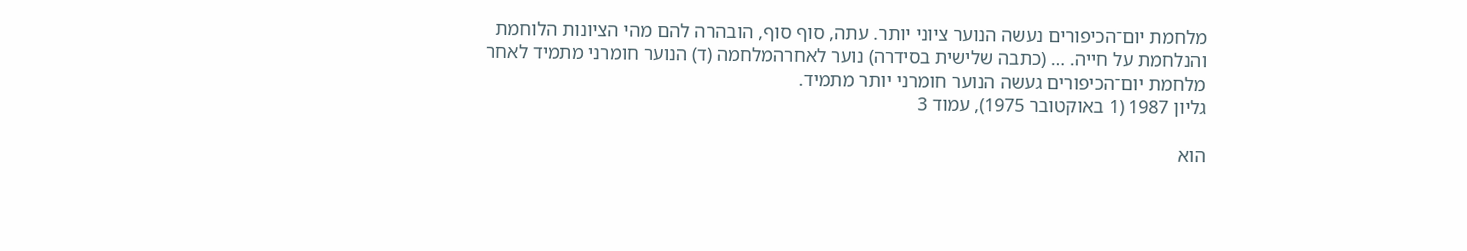מלחמת יום־הכיפורים נעשה הנוער ציוני יותר. עתה, סוף סוף, הובהרה להם מהי הציונות הלוחמת והנלחמת על חייה. … (כתבה שלישית בסידרה) נוער לאחרהמלחמה (ד) הנוער חומרני מתמיד לאחר מלחמת יום־הכיפורים געשה הנוער חומרני יותר מתמיד.
גליון 1987 (1 באוקטובר 1975), עמוד 3

הוא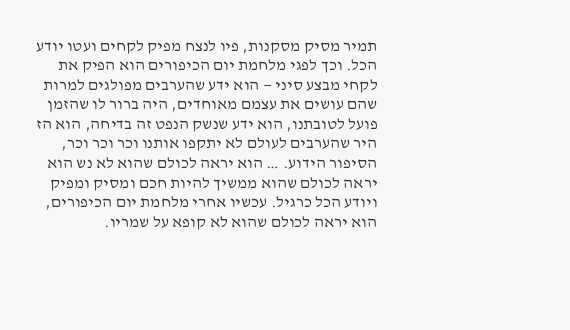תמיר מסיק מסקנות, פיו לנצח מפיק לקחים ועטו יודע הכל. וכך לפגי מלחמת יום הכיפורים הוא הפיק את לקחי מבצע סיני — הוא ידע שהערבים מפולגים למרות שהם עושים את עצמם מאוחדים, היה ברור לו שהזמן פועל לטובתנו, הוא ידע שנשק הנפט זה בדיחה, הוא הז היר שהערבים לעולם לא יתקפו אותנו וכר וכר וכר, הסיפור הידוע. … הוא יראה לכולם שהוא לא נש הוא יראה לכולם שהוא ממשיך להיות חכם ומסיק ומפיק ויודע הכל כרגיל. עכשיו אחרי מלחמת יום הכיפורים, הוא יראה לכולם שהוא לא קופא על שמריו.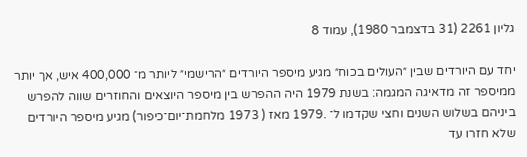גליון 2261 (31 בדצמבר 1980), עמוד 8

יחד עם היורדים שבין ״העולים בכוח״ מגיע מיספר היורדים ״הרישמי״ ליותר מ־ 400,000 איש, אך יותר ממיספר זה מדאיגה המגמה: בשנת 1979 היה ההפרש בין מיספר היוצאים והחוזרים שווה להפרש ביניהם בשלוש השנים וחצי שקדמו ל־ .1979 מאז ( 1973 מלחמת־יום־כיפור) מגיע מיספר היורדים שלא חזרו עד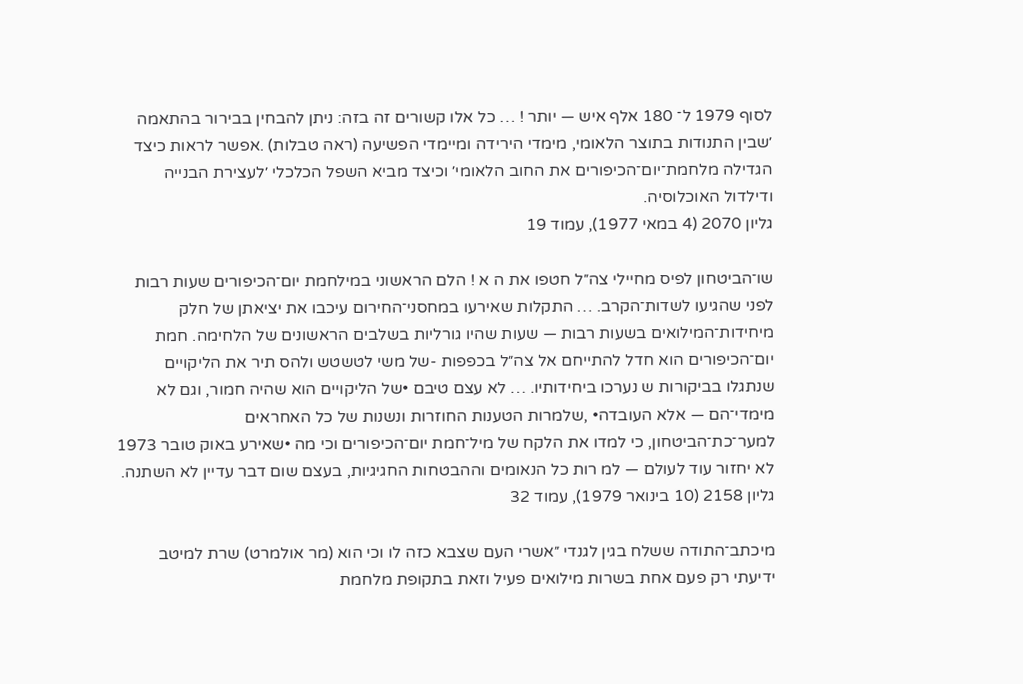לסוף 1979 ל־ 180 אלף איש — יותר ! … כל אלו קשורים זה בזה: ניתן להבחין בבירור בהתאמה ׳שבין התנודות בתוצר הלאומי, מימדי הירידה ומיימדי הפשיעה (ראה טבלות) .אפשר לראות כיצד הגדילה מלחמת־יום־הכיפורים את החוב הלאומי׳ וכיצד מביא השפל הכלכלי ׳לעצירת הבנייה ודילדול האוכלוסיה.
גליון 2070 (4 במאי 1977), עמוד 19

שו־הביטחון לפיס מחיילי צה״ל חטפו את ה א ! הלם הראשוני במילחמת יום־הכיפורים שעות רבות לפני שהגיעו לשדות־הקרב. … התקלות שאירעו במחסני־החירום עיכבו את יציאתן של חלק מיחידות־המילואים בשעות רבות — שעות שהיו גורליות בשלבים הראשונים של הלחימה. חמת יום־הכיפורים הוא חדל להתייחם אל צה״ל בכפפות -של משי לטשטש ולהס תיר את הליקויים שנתגלו בביקורות ש נערכו ביחידותיו. … לא עצם טיבם •של הליקויים הוא שהיה חמור, וגם לא מימדי־הם — אלא העובדה• ,שלמרות הטענות החוזרות ונשנות של כל האחראים למער־כת־הביטחון, כי למדו את הלקח של מיל־חמת יום־הכיפורים וכי מה •שאירע באוק טובר 1973 לא יחזור עוד לעולם — למ רות כל הנאומים וההבטחות החגיגיות, בעצם שום דבר עדיין לא השתנה.
גליון 2158 (10 בינואר 1979), עמוד 32

מיכתב־התודה ששלח בגין לגנדי ״אשרי העם שצבא כזה לו וכי הוא (מר אולמרט) שרת למיטב ידיעתי רק פעם אחת בשרות מילואים פעיל וזאת בתקופת מלחמת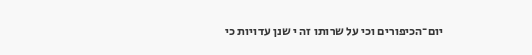יום־הכיפורים וכי על שרותו זה י שנן עדויות כי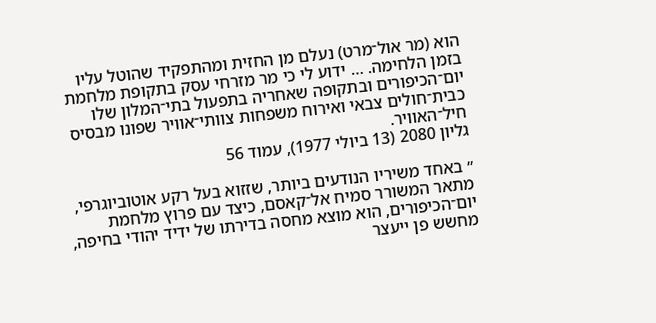הוא (מר אול־מרט) נעלם מן החזית ומהתפקיד שהוטל עליו בזמן הלחימה. … ידוע לי כי מר מזרחי עסק בתקופת מלחמת יום־הכיפורים ובתקופה שאחריה בתפעול בתי־המלון שלו כבית־חולים צבאי ואירוח משפחות צוותי־אוויר שפונו מבסיס חיל־האוויר.
גליון 2080 (13 ביולי 1977), עמוד 56

״ באחד משיריו הנודעים ביותר, שזזוא בעל רקע אוטוביוגרפי, מתאר המשורר סמיח אל־קאסם, כיצד עם פרוץ מלחמת יום־הכיפורים, הוא מוצא מחסה בדירתו של ידיד יהודי בחיפה, מחשש פן ייעצר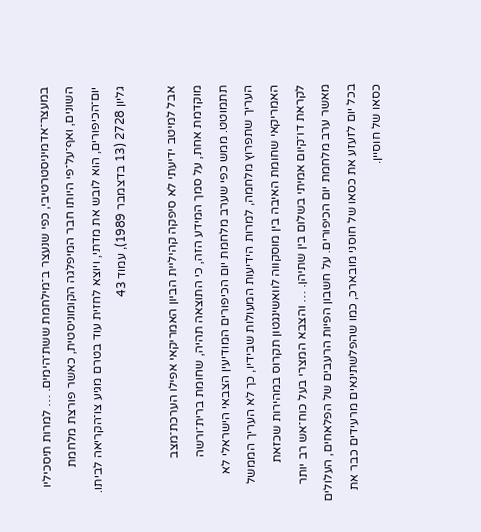במעצר־אדמיניסטרטיבי, כפי שנעצר ב־מילחמת ששת־הימים. … למרות תיסכיליו השונים, ואף־על־פי היותו חבר המיפלגה הקומוניסטית, כאשר פורצת מלחמת יום־הכיפורים, הוא לובש את מדתי, ויוצא לחזית עוד בטרם מגיע צו־הקריאה לביתו.
גליון 2728 (13 בדצמבר 1989), עמוד 43

אבל למיטב ידיעתי לא סיפקה קהיליית הביון האמריקאי אפילו הערכת־מצב מוקדמת אחת, על סמך המידע הזה, כי התוצאה תהיה, שחומת ברית־ורשה תתמוטט. ממש כפי שערב מלחמת יום הכיפורים המודיעין הצבאי הישראלי לא העריך שתפרוץ מלחמה, למרות הידיעות המעולות שבידיו, כך לא העריך הממשל האמריקאי שחומת האיבה בין מוסקווה לוואשינגטון תקרוס במהירות שכזאת לקראת דו־קיום אמיתי בשלום בין שתיהן. … והצבא המצרי בעל כוח־אש רב יותר מאשר ערב מלחמת יום הכיפורים. על חשבון הפיות הרעבים של הפלאחים, העלולים בכל יום לזעזע את כסאו של חוסני מובארכ, כמו שהפלשתינאים מרעידים כבר את כסאו של חוסיין.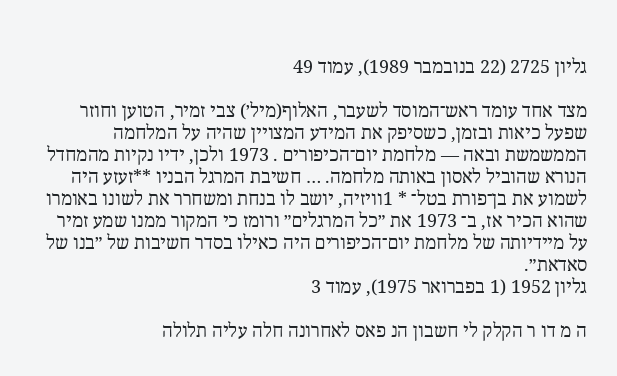גליון 2725 (22 בנובמבר 1989), עמוד 49

מצד אחד עומד ראש־המוסד לשעבר, האלוף(מיל׳) צבי זמיר, הטוען וחוזר שפעל כיאות ובזמן, כשסיפק את המידע המצויין שהיה על המלחמה הממשמשת ובאה — מלחמת יום־הכיפורים . 1973 ולכן, ידיו נקיות מהמחדל הנורא שהוביל לאסון באותה מלחמה. … חשיבת המרגל הבניו **זעזע היה לשמוע את בן־פורת בטל־ * 1וויזיה, יושב לו בנחת ומשחרר את לשונו באומרו שהוא הכיר אז, ב־ 1973 את ״כל המרגלים״ ורומז כי המקור ממנו שמע זמיר על מיידיותה של מלחמת יום־הכיפורים היה כאילו בסדר חשיבות של ״בנו של סאדאת״.
גליון 1952 (1 בפברואר 1975), עמוד 3

ה מ דו ר הקלק לי חשבון הנ פאס לאחרונה חלה עליה תלולה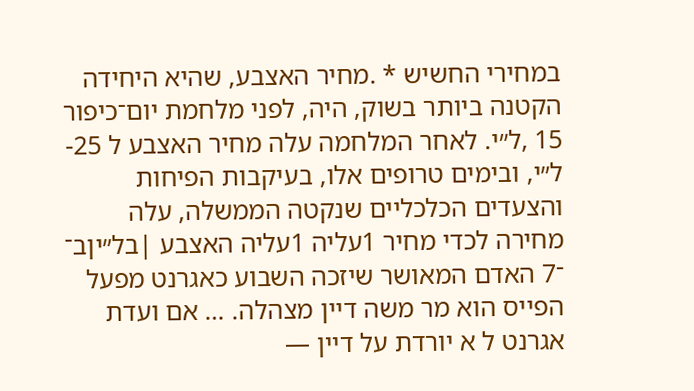במחירי החשיש * .מחיר האצבע, שהיא היחידה הקטנה ביותר בשוק, היה, לפני מלחמת יום־כיפור 15 ,ל״י. לאחר המלחמה עלה מחיר האצבע ל 25-ל״י, ובימים טרופים אלו, בעיקבות הפיחות והצעדים הכלכליים שנקטה הממשלה, עלה מחירה לכדי מחיר 1עליה 1עליה האצבע |בל״יןב־ ־7 האדם המאושר שיזכה השבוע כאגרנט מפעל הפייס הוא מר משה דיין מצהלה. … אם ועדת אגרנט ל א יורדת על דיין —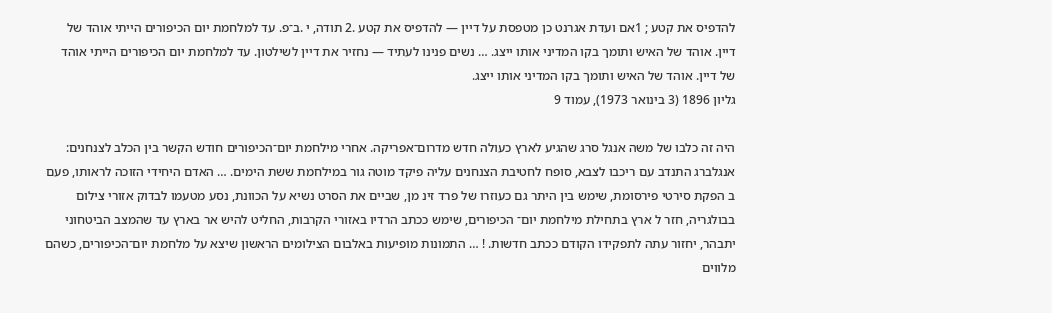להדפיס את קטע ; 1אם ועדת אגרנט כן מטפסת על דיין — להדפיס את קטע .2 תודה, י .ב־פ. עד למלחמת יום הכיפורים הייתי אוהד של דיין. אוהד של האיש ותומך בקו המדיני אותו ייצג. … נשים פנינו לעתיד — נחזיר את דיין לשילטון. עד למלחמת יום הכיפורים הייתי אוהד של דיין. אוהד של האיש ותומך בקו המדיני אותו ייצג.
גליון 1896 (3 בינואר 1973), עמוד 9

היה זה כלבו של משה אנגל סרג שהגיע לארץ כעולה חדש מדרום־אפריקה. אחרי מילחמת יום־הכיפורים חודש הקשר בין הכלב לצנחנים: אנגלברג התנדב עם ריכבו לצבא, סופח לחטיבת הצנחנים עליה פיקד מוטה גור במילחמת ששת הימים. … האדם היחידי הזוכה לראותו, פעם ב הפקת סירטי פירסומת, שימש בין היתר גם כעוזרו של פרד זינ מן, שביים את הסרט נשיא על הכוונת, נסע מטעמו לבדוק אזורי צילום בבולגריה, חזר ל ארץ בתחילת מילחמת יום־ הכיפורים, שימש ככתב הרדיו באזורי הקרבות, החליט להיש אר בארץ עד שהמצב הביטחוני יתבהר, יחזור עתה לתפקידו הקודם ככתב חדשות. ! … התמונות מופיעות באלבום הצילומים הראשון שיצא על מלחמת יום־הכיפורים, כשהם מלווים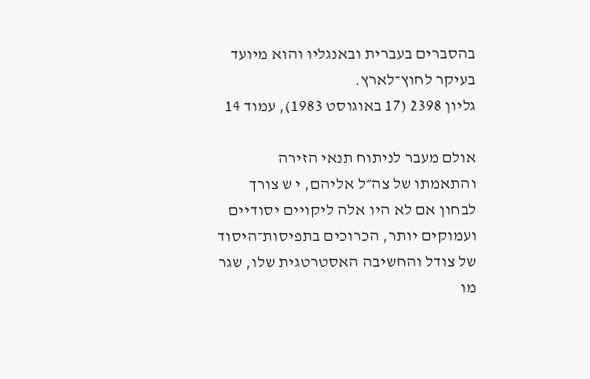בהסברים בעברית ובאנגליו והוא מיועד בעיקר לחוץ־לארץ.
גליון 2398 (17 באוגוסט 1983), עמוד 14

אולם מעבר לניתוח תנאי הזירה והתאמתו של צה״ל אליהם, י ש צורך לבחון אם לא היו אלה ליקויים יסודיים ועמוקים יותר, הכרוכים בתפיסות־היסוד של צודל והחשיבה האסטרטגית שלו, שגר מו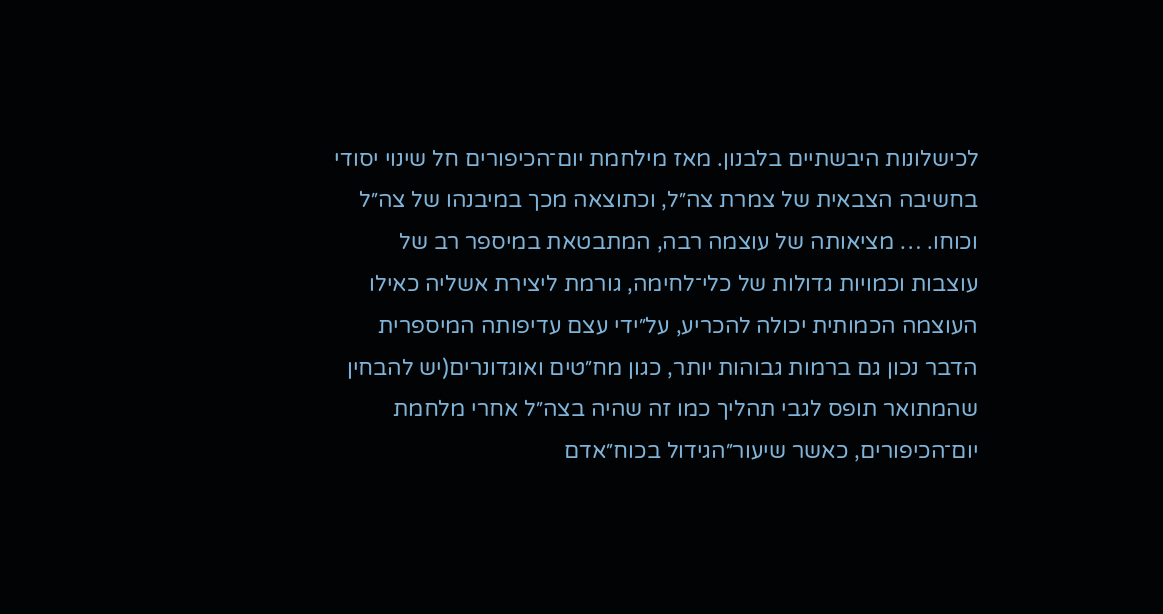לכישלונות היבשתיים בלבנון. מאז מילחמת יום־הכיפורים חל שינוי יסודי בחשיבה הצבאית של צמרת צה״ל, וכתוצאה מכך במיבנהו של צה״ל וכוחו. … מציאותה של עוצמה רבה, המתבטאת במיספר רב של עוצבות וכמויות גדולות של כלי־לחימה, גורמת ליצירת אשליה כאילו העוצמה הכמותית יכולה להכריע, על״ידי עצם עדיפותה המיספרית הדבר נכון גם ברמות גבוהות יותר, כגון מח״טים ואוגדונרים(יש להבחין שהמתואר תופס לגבי תהליך כמו זה שהיה בצה״ל אחרי מלחמת יום־הכיפורים, כאשר שיעור״הגידול בכוח״אדם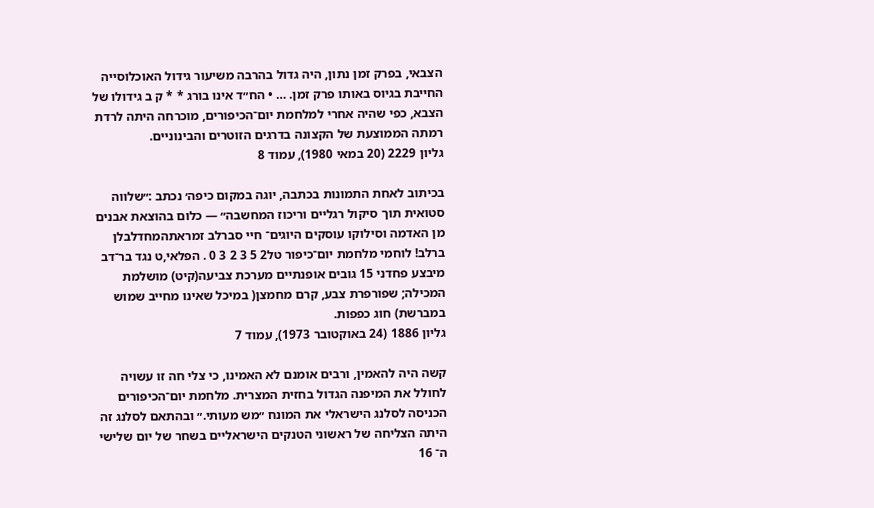הצבאי, בפרק זמן נתון, היה גדול בהרבה משיעור גידול האוכלוסייה החייבת בגיוס באותו פרק זמן. … • הח״ד אינו בורג * * ק ב גידולו של הצבא, כפי שהיה אחרי למלחמת יום־הכיפורים, מוכרחה היתה לרדת רמתה הממוצעת של הקצונה בדרגים הזוטרים והבינוניים.
גליון 2229 (20 במאי 1980), עמוד 8

בכיתוב לאחת התמונות בכתבה, יוגה במקום כיפה׳ נכתב :״שלווה סטואית תוך סיקול רגליים וריכוז המחשבה״ — כלום בהוצאת אבנים מן האדמה וסילוקו עוסקים היוגים־ חיי סברלב זמראתהמחדלבלן ברלב! לוחמי מלחמת יום־כיפור טל2 5 3 2 3 0 . הפלאי,ט נגד בר־דב מיבצע פחדני 15 גובים אופנתיים מערכת צביעה(קיט) מושלמת המכילה; שפורפרת צבע, קרם מחמצן( במיכל שאינו מחייב שמוש במברשת) חוג כפפות.
גליון 1886 (24 באוקטובר 1973), עמוד 7

קשה היה להאמין, ורבים אומנם לא האמינו, כי צלי חה זו עשויה לחולל את המיפנה הגדול בחזית המצרית. מלחמת יום־הכיפורים הכניסה לסלנג הישראלי את המונח ״מש מעותי.״ ובהתאם לסלנג זה היתה הצליחה של ראשוני הטנקים הישראליים בשחר של יום שלישי ה־ 16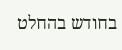בחודש בהחלט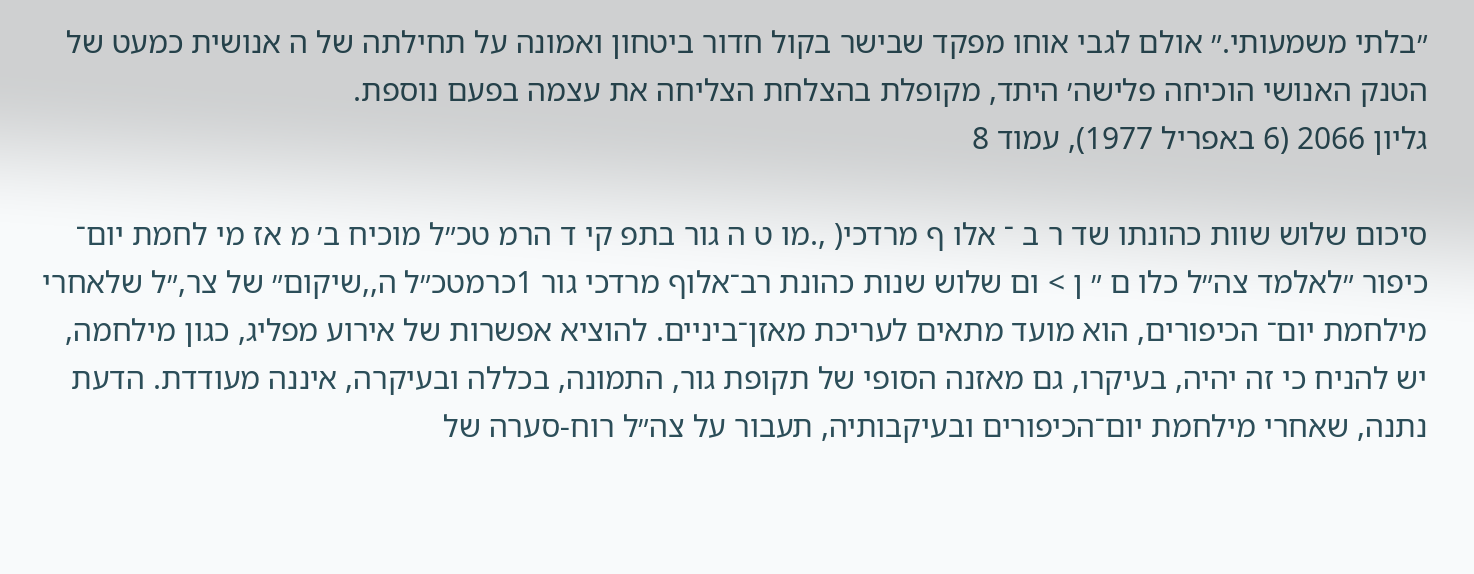״בלתי משמעותי.״ אולם לגבי אוחו מפקד שבישר בקול חדור ביטחון ואמונה על תחילתה של ה אנושית כמעט של הטנק האנושי הוכיחה פלישה׳ היתד, מקופלת בהצלחת הצליחה את עצמה בפעם נוספת.
גליון 2066 (6 באפריל 1977), עמוד 8

סיכום שלוש שוות כהונתו שד ר ב ־ אלו ף מרדכי( ,.מו ט ה גור בתפ קי ד הרמ טכ״ל מוכיח ב׳ מ אז מי לחמת יום־ כיפור ״לאלמד צה״ל כלו ם ״ ן > ום שלוש שנות כהונת רב־אלוף מרדכי גור 1כרמטכ״ל ה,,שיקום״ של צר,״ל שלאחרי מילחמת יום־ הכיפורים, הוא מועד מתאים לעריכת מאזן־ביניים. להוציא אפשרות של אירוע מפליג, כגון מילחמה, יש להניח כי זה יהיה, בעיקרו, גם מאזנה הסופי של תקופת גור, התמונה, בכללה ובעיקרה, איננה מעודדת. הדעת נתנה, שאחרי מילחמת יום־הכיפורים ובעיקבותיה, תעבור על צה״ל רוח-סערה של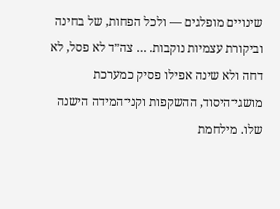שינויים מופלגים — ולכל הפחות, של בחינה וביקורת עצמיות נוקבות. … צה״ד לא פסל, לא דחה ולא שינה אפילו פסיק כמערכת מושגי־היסוד, ההשקפות וקני־המידה הישנה שלו. מילחמת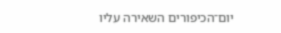יום־הכיפורים השאירה עליו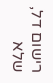רישום דל, שלא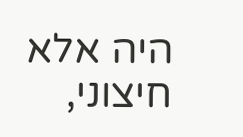היה אלא חיצוני,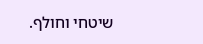שיטחי וחולף.